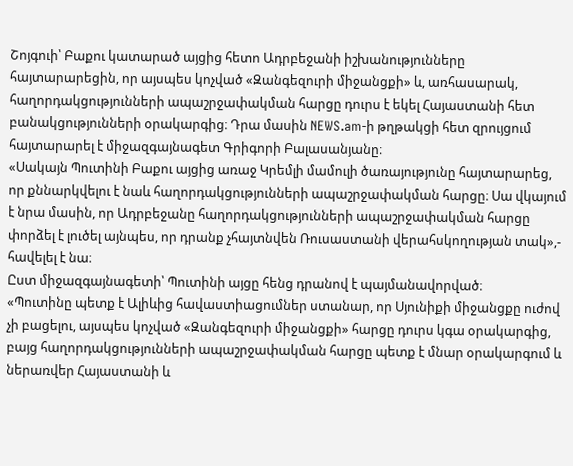Շոյգուի՝ Բաքու կատարած այցից հետո Ադրբեջանի իշխանությունները հայտարարեցին, որ այսպես կոչված «Զանգեզուրի միջանցքի» և, առհասարակ, հաղորդակցությունների ապաշրջափակման հարցը դուրս է եկել Հայաստանի հետ բանակցությունների օրակարգից։ Դրա մասին NEWS.am-ի թղթակցի հետ զրույցում հայտարարել է միջազգայնագետ Գրիգորի Բալասանյանը։
«Սակայն Պուտինի Բաքու այցից առաջ Կրեմլի մամուլի ծառայությունը հայտարարեց, որ քննարկվելու է նաև հաղորդակցությունների ապաշրջափակման հարցը։ Սա վկայում է նրա մասին, որ Ադրբեջանը հաղորդակցությունների ապաշրջափակման հարցը փորձել է լուծել այնպես, որ դրանք չհայտնվեն Ռուսաստանի վերահսկողության տակ»,- հավելել է նա։
Ըստ միջազգայնագետի՝ Պուտինի այցը հենց դրանով է պայմանավորված։
«Պուտինը պետք է Ալիևից հավաստիացումներ ստանար, որ Սյունիքի միջանցքը ուժով չի բացելու, այսպես կոչված «Զանգեզուրի միջանցքի» հարցը դուրս կգա օրակարգից, բայց հաղորդակցությունների ապաշրջափակման հարցը պետք է մնար օրակարգում և ներառվեր Հայաստանի և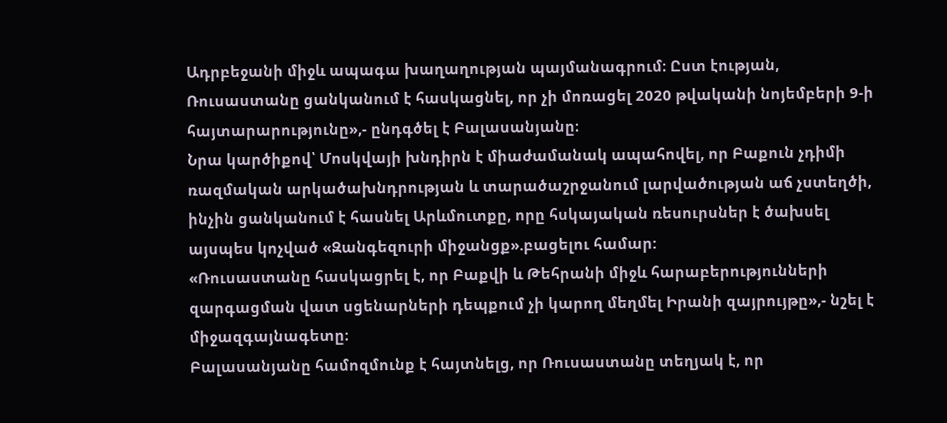Ադրբեջանի միջև ապագա խաղաղության պայմանագրում։ Ըստ էության, Ռուսաստանը ցանկանում է հասկացնել, որ չի մոռացել 2020 թվականի նոյեմբերի 9-ի հայտարարությունը»,- ընդգծել է Բալասանյանը։
Նրա կարծիքով՝ Մոսկվայի խնդիրն է միաժամանակ ապահովել, որ Բաքուն չդիմի ռազմական արկածախնդրության և տարածաշրջանում լարվածության աճ չստեղծի, ինչին ցանկանում է հասնել Արևմուտքը, որը հսկայական ռեսուրսներ է ծախսել այսպես կոչված «Զանգեզուրի միջանցք».բացելու համար:
«Ռուսաստանը հասկացրել է, որ Բաքվի և Թեհրանի միջև հարաբերությունների զարգացման վատ սցենարների դեպքում չի կարող մեղմել Իրանի զայրույթը»,- նշել է միջազգայնագետը։
Բալասանյանը համոզմունք է հայտնելց, որ Ռուսաստանը տեղյակ է, որ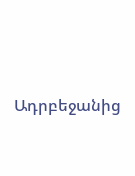Ադրբեջանից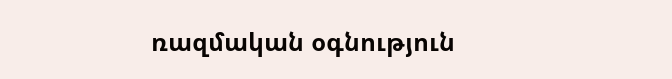ռազմական օգնություն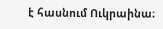է հասնում Ուկրաինա։